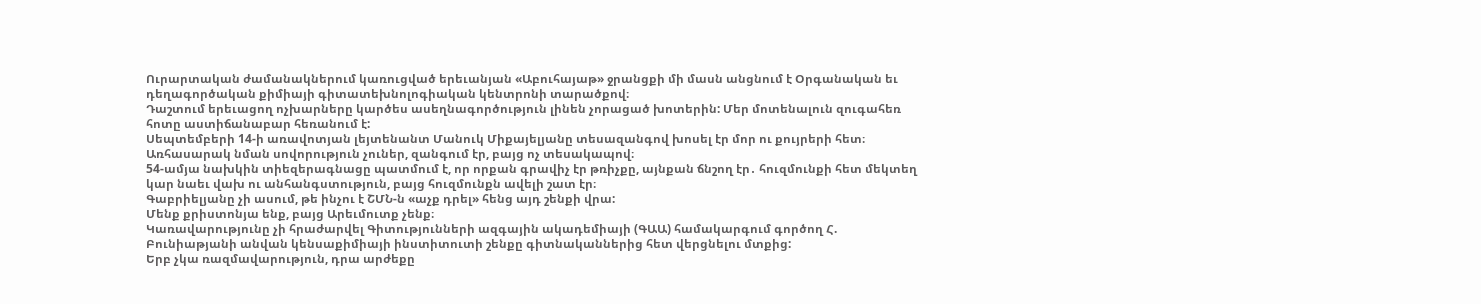Ուրարտական ժամանակներում կառուցված երեւանյան «Աբուհայաթ» ջրանցքի մի մասն անցնում է Օրգանական եւ դեղագործական քիմիայի գիտատեխնոլոգիական կենտրոնի տարածքով։
Դաշտում երեւացող ոչխարները կարծես ասեղնագործություն լինեն չորացած խոտերին: Մեր մոտենալուն զուգահեռ հոտը աստիճանաբար հեռանում է:
Սեպտեմբերի 14-ի առավոտյան լեյտենանտ Մանուկ Միքայելյանը տեսազանգով խոսել էր մոր ու քույրերի հետ։ Առհասարակ նման սովորություն չուներ, զանգում էր, բայց ոչ տեսակապով։
54-ամյա նախկին տիեզերագնացը պատմում է, որ որքան գրավիչ էր թռիչքը, այնքան ճնշող էր․ հուզմունքի հետ մեկտեղ կար նաեւ վախ ու անհանգստություն, բայց հուզմունքն ավելի շատ էր։
Գաբրիելյանը չի ասում, թե ինչու է ՇՄՆ-ն «աչք դրել» հենց այդ շենքի վրա:
Մենք քրիստոնյա ենք, բայց Արեւմուտք չենք։
Կառավարությունը չի հրաժարվել Գիտությունների ազգային ակադեմիայի (ԳԱԱ) համակարգում գործող Հ. Բունիաթյանի անվան կենսաքիմիայի ինստիտուտի շենքը գիտնականներից հետ վերցնելու մտքից:
Երբ չկա ռազմավարություն, դրա արժեքը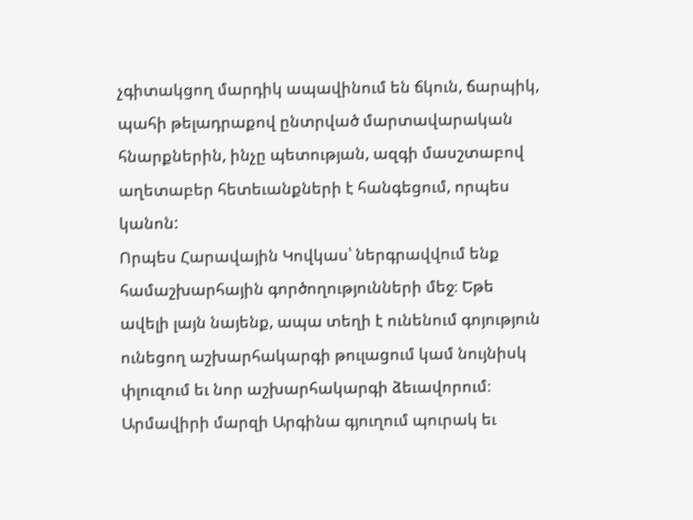չգիտակցող մարդիկ ապավինում են ճկուն, ճարպիկ, պահի թելադրաքով ընտրված մարտավարական հնարքներին, ինչը պետության, ազգի մասշտաբով աղետաբեր հետեւանքների է հանգեցում, որպես կանոն:
Որպես Հարավային Կովկաս՝ ներգրավվում ենք համաշխարհային գործողությունների մեջ։ Եթե ավելի լայն նայենք, ապա տեղի է ունենում գոյություն ունեցող աշխարհակարգի թուլացում կամ նույնիսկ փլուզում եւ նոր աշխարհակարգի ձեւավորում։
Արմավիրի մարզի Արգինա գյուղում պուրակ եւ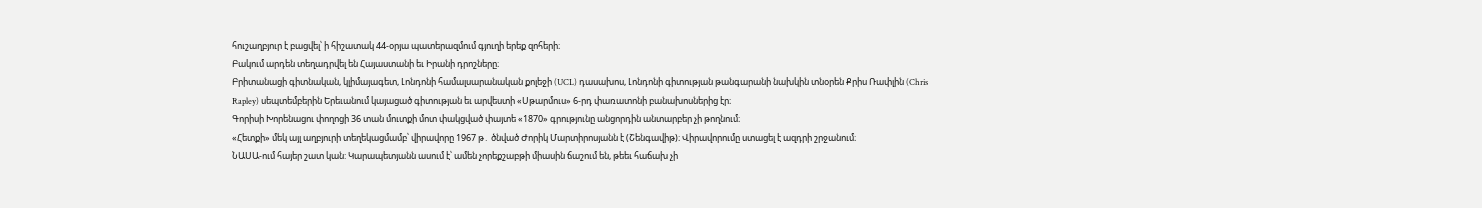հուշաղբյուր է բացվել՝ ի հիշատակ 44-օրյա պատերազմում գյուղի երեք զոհերի։
Բակում արդեն տեղադրվել են Հայաստանի եւ Իրանի դրոշները։
Բրիտանացի գիտնական, կլիմայագետ, Լոնդոնի համալսարանական քոլեջի (UCL) դասախոս, Լոնդոնի գիտության թանգարանի նախկին տնօրեն Քրիս Ռափլին (Chris Rapley) սեպտեմբերին Երեւանում կայացած գիտության եւ արվեստի «Սթարմուս» 6-րդ փառատոնի բանախոսներից էր։
Գորիսի Խորենացու փողոցի 36 տան մուտքի մոտ փակցված փայտե «1870» գրությունը անցորդին անտարբեր չի թողնում։
«Հետքի» մեկ այլ աղբյուրի տեղեկացմամբ՝ վիրավորը 1967 թ․ ծնված Ժորիկ Մարտիրոսյանն է (Շենգավիթ)։ Վիրավորումը ստացել է ազդրի շրջանում։
ՆԱՍԱ-ում հայեր շատ կան: Կարապետյանն ասում է՝ ամեն չորեքշաբթի միասին ճաշում են, թեեւ հաճախ չի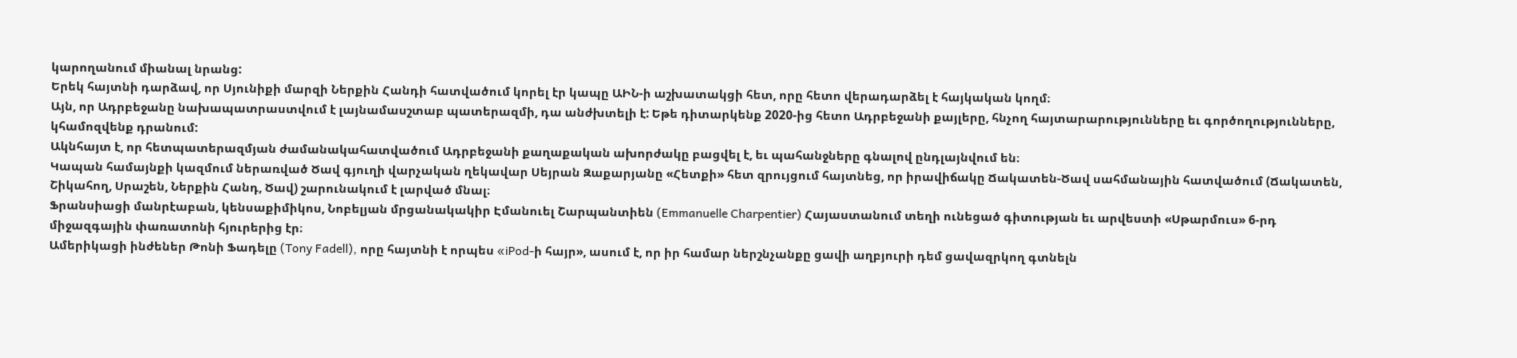կարողանում միանալ նրանց:
Երեկ հայտնի դարձավ, որ Սյունիքի մարզի Ներքին Հանդի հատվածում կորել էր կապը ԱԻՆ-ի աշխատակցի հետ, որը հետո վերադարձել է հայկական կողմ։
Այն, որ Ադրբեջանը նախապատրաստվում է լայնամասշտաբ պատերազմի, դա անժխտելի է: Եթե դիտարկենք 2020-ից հետո Ադրբեջանի քայլերը, հնչող հայտարարությունները եւ գործողությունները, կհամոզվենք դրանում:
Ակնհայտ է, որ հետպատերազմյան ժամանակահատվածում Ադրբեջանի քաղաքական ախորժակը բացվել է, եւ պահանջները գնալով ընդլայնվում են։
Կապան համայնքի կազմում ներառված Ծավ գյուղի վարչական ղեկավար Սեյրան Զաքարյանը «Հետքի» հետ զրույցում հայտնեց, որ իրավիճակը Ճակատեն-Ծավ սահմանային հատվածում (Ճակատեն, Շիկահող, Սրաշեն, Ներքին Հանդ, Ծավ) շարունակում է լարված մնալ։
Ֆրանսիացի մանրէաբան, կենսաքիմիկոս, Նոբելյան մրցանակակիր Էմանուել Շարպանտիեն (Emmanuelle Charpentier) Հայաստանում տեղի ունեցած գիտության եւ արվեստի «Սթարմուս» 6-րդ միջազգային փառատոնի հյուրերից էր։
Ամերիկացի ինժեներ Թոնի Ֆադելը (Tony Fadell), որը հայտնի է որպես «iPod-ի հայր», ասում է, որ իր համար ներշնչանքը ցավի աղբյուրի դեմ ցավազրկող գտնելն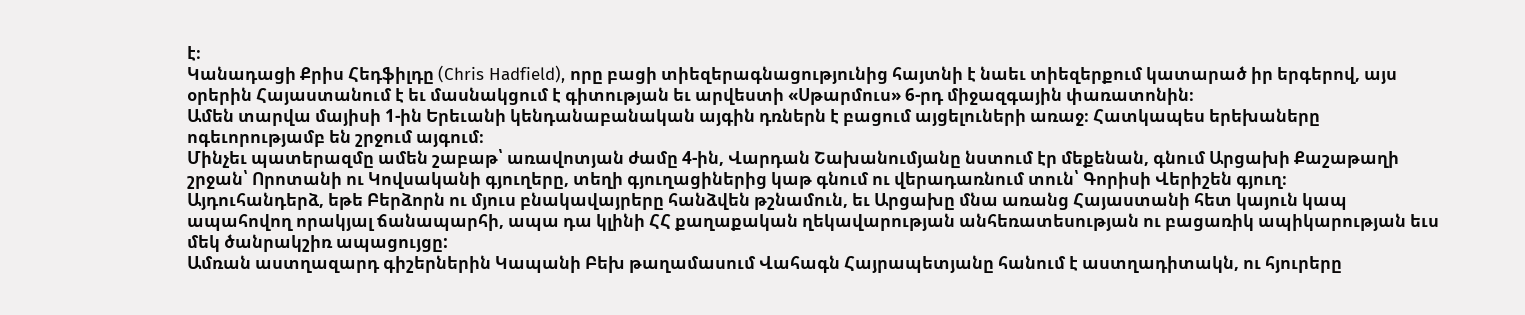է։
Կանադացի Քրիս Հեդֆիլդը (Chris Hadfield), որը բացի տիեզերագնացությունից հայտնի է նաեւ տիեզերքում կատարած իր երգերով, այս օրերին Հայաստանում է եւ մասնակցում է գիտության եւ արվեստի «Սթարմուս» 6-րդ միջազգային փառատոնին։
Ամեն տարվա մայիսի 1-ին Երեւանի կենդանաբանական այգին դռներն է բացում այցելուների առաջ։ Հատկապես երեխաները ոգեւորությամբ են շրջում այգում։
Մինչեւ պատերազմը ամեն շաբաթ՝ առավոտյան ժամը 4-ին, Վարդան Շախանումյանը նստում էր մեքենան, գնում Արցախի Քաշաթաղի շրջան՝ Որոտանի ու Կովսականի գյուղերը, տեղի գյուղացիներից կաթ գնում ու վերադառնում տուն՝ Գորիսի Վերիշեն գյուղ։
Այդուհանդերձ, եթե Բերձորն ու մյուս բնակավայրերը հանձվեն թշնամուն, եւ Արցախը մնա առանց Հայաստանի հետ կայուն կապ ապահովող որակյալ ճանապարհի, ապա դա կլինի ՀՀ քաղաքական ղեկավարության անհեռատեսության ու բացառիկ ապիկարության եւս մեկ ծանրակշիռ ապացույցը:
Ամռան աստղազարդ գիշերներին Կապանի Բեխ թաղամասում Վահագն Հայրապետյանը հանում է աստղադիտակն, ու հյուրերը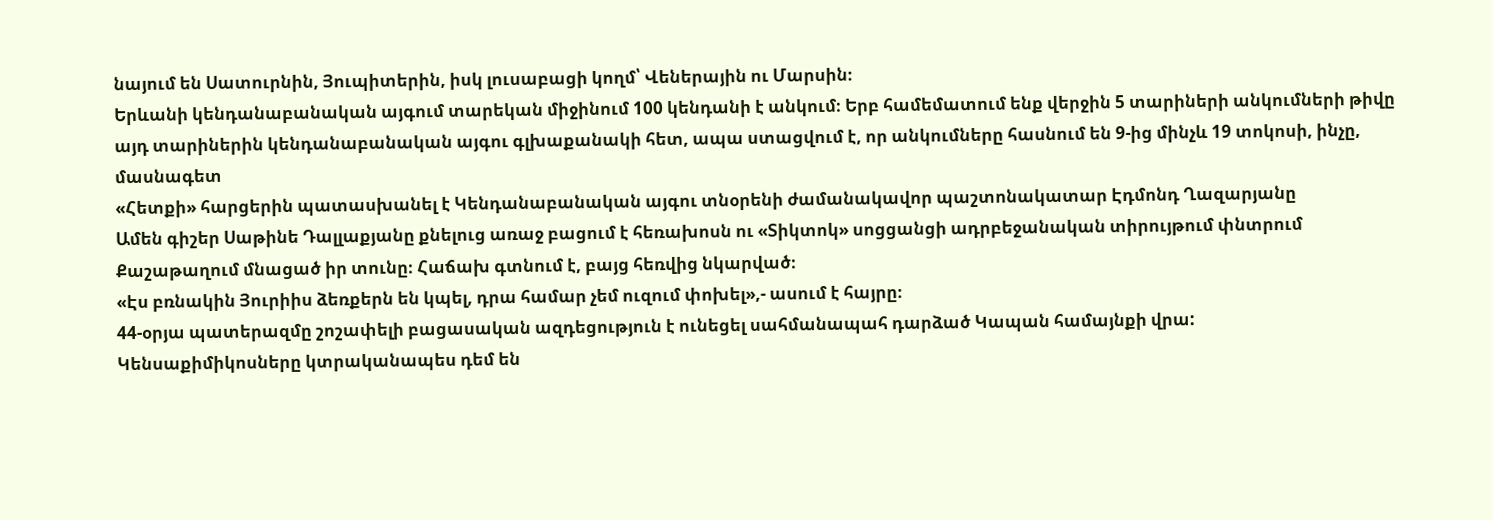նայում են Սատուրնին, Յուպիտերին, իսկ լուսաբացի կողմ՝ Վեներային ու Մարսին։
Երևանի կենդանաբանական այգում տարեկան միջինում 100 կենդանի է անկում։ Երբ համեմատում ենք վերջին 5 տարիների անկումների թիվը այդ տարիներին կենդանաբանական այգու գլխաքանակի հետ, ապա ստացվում է, որ անկումները հասնում են 9-ից մինչև 19 տոկոսի, ինչը, մասնագետ
«Հետքի» հարցերին պատասխանել է Կենդանաբանական այգու տնօրենի ժամանակավոր պաշտոնակատար Էդմոնդ Ղազարյանը
Ամեն գիշեր Սաթինե Դալլաքյանը քնելուց առաջ բացում է հեռախոսն ու «Տիկտոկ» սոցցանցի ադրբեջանական տիրույթում փնտրում Քաշաթաղում մնացած իր տունը։ Հաճախ գտնում է, բայց հեռվից նկարված։
«Էս բռնակին Յուրիիս ձեռքերն են կպել, դրա համար չեմ ուզում փոխել»,- ասում է հայրը։
44-օրյա պատերազմը շոշափելի բացասական ազդեցություն է ունեցել սահմանապահ դարձած Կապան համայնքի վրա:
Կենսաքիմիկոսները կտրականապես դեմ են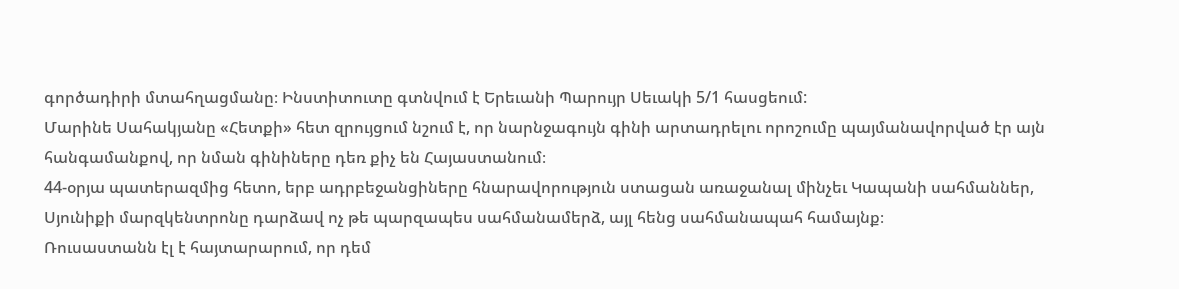գործադիրի մտահղացմանը։ Ինստիտուտը գտնվում է Երեւանի Պարույր Սեւակի 5/1 հասցեում:
Մարինե Սահակյանը «Հետքի» հետ զրույցում նշում է, որ նարնջագույն գինի արտադրելու որոշումը պայմանավորված էր այն հանգամանքով, որ նման գինիները դեռ քիչ են Հայաստանում։
44-օրյա պատերազմից հետո, երբ ադրբեջանցիները հնարավորություն ստացան առաջանալ մինչեւ Կապանի սահմաններ, Սյունիքի մարզկենտրոնը դարձավ ոչ թե պարզապես սահմանամերձ, այլ հենց սահմանապահ համայնք։
Ռուսաստանն էլ է հայտարարում, որ դեմ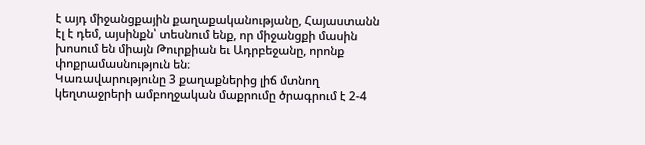է այդ միջանցքային քաղաքականությանը, Հայաստանն էլ է դեմ, այսինքն՝ տեսնում ենք, որ միջանցքի մասին խոսում են միայն Թուրքիան եւ Ադրբեջանը, որոնք փոքրամասնություն են։
Կառավարությունը 3 քաղաքներից լիճ մտնող կեղտաջրերի ամբողջական մաքրումը ծրագրում է 2-4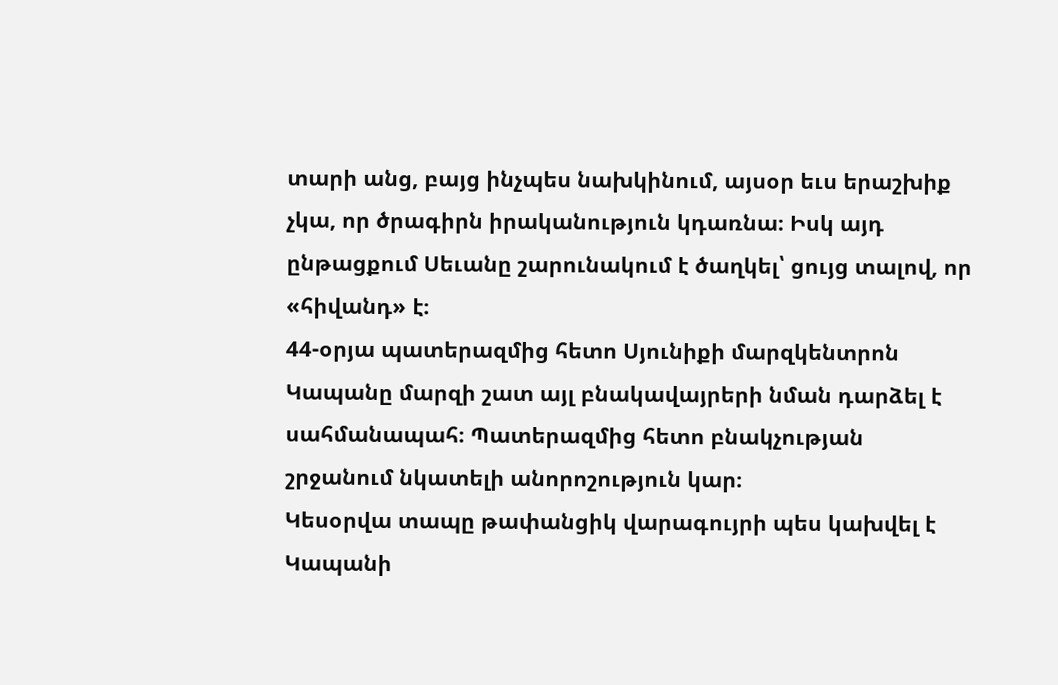տարի անց, բայց ինչպես նախկինում, այսօր եւս երաշխիք չկա, որ ծրագիրն իրականություն կդառնա։ Իսկ այդ ընթացքում Սեւանը շարունակում է ծաղկել՝ ցույց տալով, որ «հիվանդ» է։
44-օրյա պատերազմից հետո Սյունիքի մարզկենտրոն Կապանը մարզի շատ այլ բնակավայրերի նման դարձել է սահմանապահ։ Պատերազմից հետո բնակչության շրջանում նկատելի անորոշություն կար։
Կեսօրվա տապը թափանցիկ վարագույրի պես կախվել է Կապանի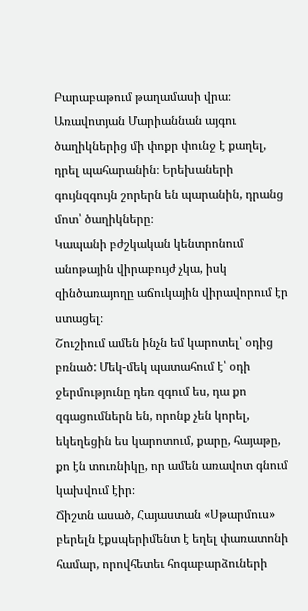Բարաբաթում թաղամասի վրա։ Առավոտյան Մարիաննան այգու ծաղիկներից մի փոքր փունջ է քաղել, դրել պահարանին։ Երեխաների գույնզգույն շորերն են պարանին, դրանց մոտ՝ ծաղիկները։
Կապանի բժշկական կենտրոնում անոթային վիրաբույժ չկա, իսկ զինծառայողը աճուկային վիրավորում էր ստացել։
Շուշիում ամեն ինչն եմ կարոտել՝ օդից բռնած: Մեկ-մեկ պատահում է՝ օդի ջերմությունը դեռ զգում ես, դա քո զգացումներն են, որոնք չեն կորել, եկեղեցին ես կարոտում, քարը, հայաթը, քո էն տուռնիկը, որ ամեն առավոտ գնում կախվում էիր։
Ճիշտն ասած, Հայաստան «Սթարմուս» բերելն էքսպերիմենտ է եղել փառատոնի համար, որովհետեւ հոգաբարձուների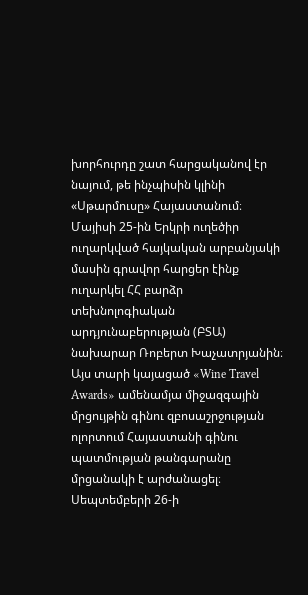խորհուրդը շատ հարցականով էր նայում, թե ինչպիսին կլինի «Սթարմուսը» Հայաստանում։
Մայիսի 25-ին Երկրի ուղեծիր ուղարկված հայկական արբանյակի մասին գրավոր հարցեր էինք ուղարկել ՀՀ բարձր տեխնոլոգիական արդյունաբերության (ԲՏԱ) նախարար Ռոբերտ Խաչատրյանին։
Այս տարի կայացած «Wine Travel Awards» ամենամյա միջազգային մրցույթին գինու զբոսաշրջության ոլորտում Հայաստանի գինու պատմության թանգարանը մրցանակի է արժանացել։
Սեպտեմբերի 26-ի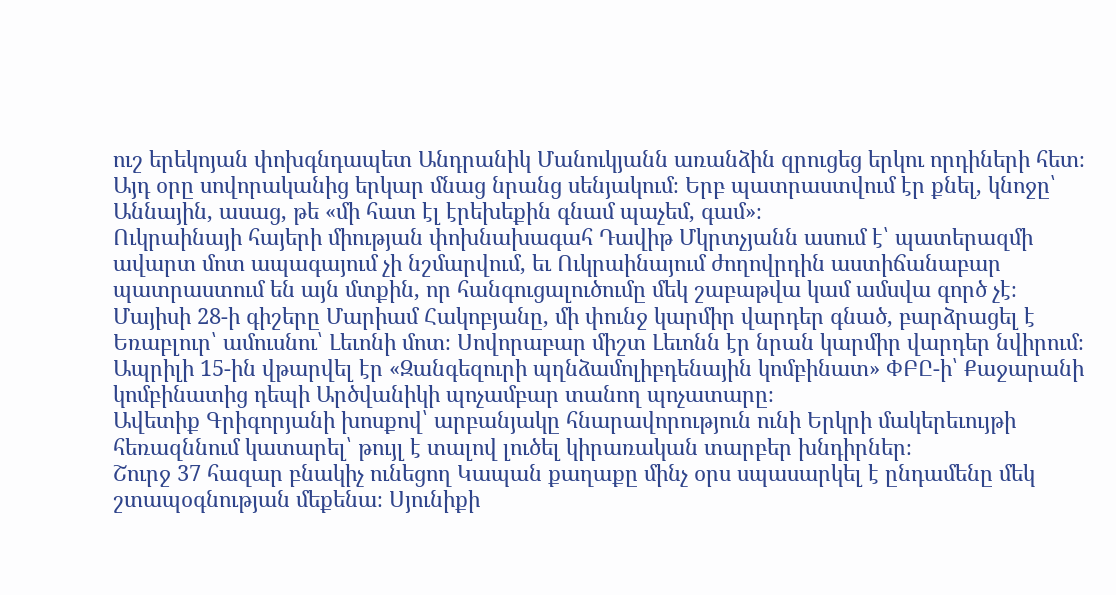ուշ երեկոյան փոխգնդապետ Անդրանիկ Մանուկյանն առանձին զրուցեց երկու որդիների հետ։ Այդ օրը սովորականից երկար մնաց նրանց սենյակում։ Երբ պատրաստվում էր քնել, կնոջը՝ Աննային, ասաց, թե «մի հատ էլ էրեխեքին գնամ պաչեմ, գամ»։
Ուկրաինայի հայերի միության փոխնախագահ Դավիթ Մկրտչյանն ասում է՝ պատերազմի ավարտ մոտ ապագայում չի նշմարվում, եւ Ուկրաինայում ժողովրդին աստիճանաբար պատրաստում են այն մտքին, որ հանգուցալուծումը մեկ շաբաթվա կամ ամսվա գործ չէ։
Մայիսի 28-ի գիշերը Մարիամ Հակոբյանը, մի փունջ կարմիր վարդեր գնած, բարձրացել է Եռաբլուր՝ ամուսնու՝ Լեւոնի մոտ։ Սովորաբար միշտ Լեւոնն էր նրան կարմիր վարդեր նվիրում։
Ապրիլի 15-ին վթարվել էր «Զանգեզուրի պղնձամոլիբդենային կոմբինատ» ՓԲԸ-ի՝ Քաջարանի կոմբինատից դեպի Արծվանիկի պոչամբար տանող պոչատարը։
Ավետիք Գրիգորյանի խոսքով՝ արբանյակը հնարավորություն ունի Երկրի մակերեւույթի հեռազննում կատարել՝ թույլ է տալով լուծել կիրառական տարբեր խնդիրներ։
Շուրջ 37 հազար բնակիչ ունեցող Կապան քաղաքը մինչ օրս սպասարկել է ընդամենը մեկ շտապօգնության մեքենա։ Սյունիքի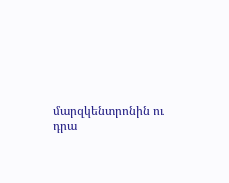մարզկենտրոնին ու դրա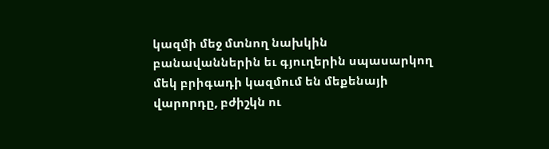կազմի մեջ մտնող նախկին բանավաններին եւ գյուղերին սպասարկող մեկ բրիգադի կազմում են մեքենայի վարորդը, բժիշկն ու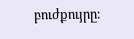բուժքույրը։